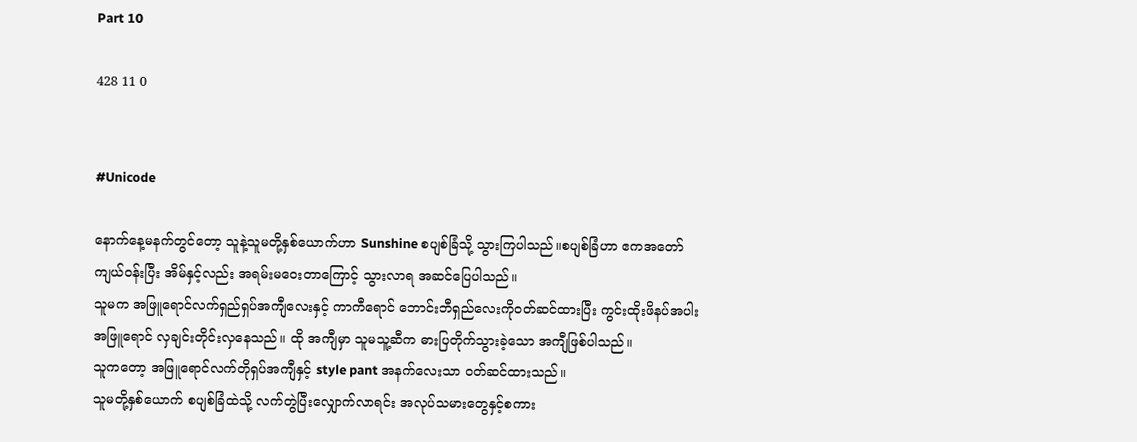Part 10

428 11 0


#Unicode

နောက်နေ့မနက်တွင်တော့ သူနဲ့သူမတို့နှစ်ယောက်ဟာ Sunshine စပျစ်ခြံသို့ သွားကြပါသည်။စပျစ်ခြံဟာ ဧကအတော်ကျယ်ဝန်းပြီး အိမ်နှင့်လည်း အရမ်းမဝေးတာကြောင့် သွားလာရ အဆင်ပြေပါသည်။
သူမက အဖြူရောင်လက်ရှည်ရှပ်အကျီလေးနှင့် ကာကီရောင် ဘောင်းဘီရှည်လေးကိုဝတ်ဆင်ထားပြီး ကွင်းထိုးဖိနပ်အပါး အဖြူရောင် လှချင်းတိုင်းလှနေသည်။ ထို အကျီမှာ သူမသူ့ဆီက ဓားပြတိုက်သွားခဲ့သော အကျီဖြစ်ပါသည်။
သူကတော့ အဖြူရောင်လက်တိုရှပ်အကျီနှင့် style pant အနက်လေးသာ ဝတ်ဆင်ထားသည်။
သူမတို့နှစ်ယောက် စပျစ်ခြံထဲသို့ လက်တွဲပြီးလျှောက်လာရင်း အလုပ်သမားတွေနှင့်စကား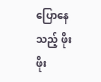ပြောနေသည့် ဖိုးဖိုး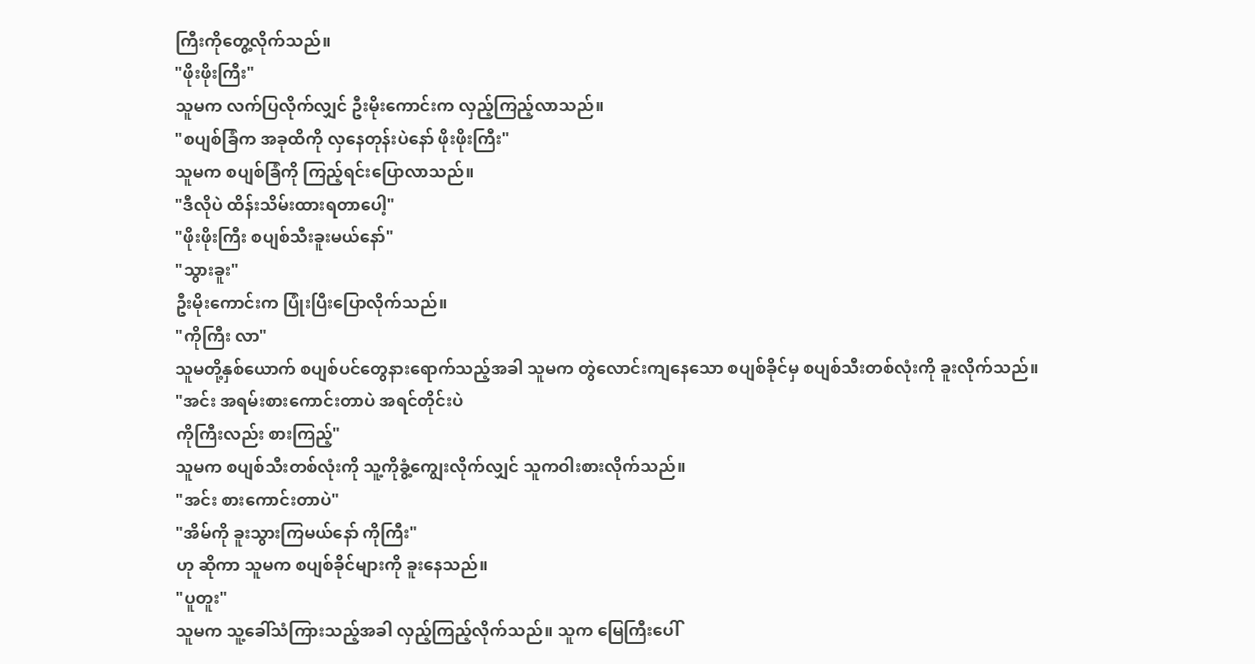ကြီးကိုတွေ့လိုက်သည်။
"ဖိုးဖိုးကြီး"
သူမက လက်ပြလိုက်လျှင် ဦးမိုးကောင်းက လှည့်ကြည့်လာသည်။
"စပျစ်ခြံက အခုထိကို လှနေတုန်းပဲနော် ဖိုးဖိုးကြီး"
သူမက စပျစ်ခြံကို ကြည့်ရင်းပြောလာသည်။
"ဒီလိုပဲ ထိန်းသိမ်းထားရတာပေါ့"
"ဖိုးဖိုးကြီး စပျစ်သီးခူးမယ်နော်"
"သွားခူး"
ဦးမိုးကောင်းက ပြုံးပြီးပြောလိုက်သည်။
"ကိုကြီး လာ"
သူမတို့နှစ်ယောက် စပျစ်ပင်တွေနားရောက်သည့်အခါ သူမက တွဲလောင်းကျနေသော စပျစ်ခိုင်မှ စပျစ်သီးတစ်လုံးကို ခူးလိုက်သည်။
"အင်း အရမ်းစားကောင်းတာပဲ အရင်တိုင်းပဲ
ကိုကြီးလည်း စားကြည့်"
သူမက စပျစ်သီးတစ်လုံးကို သူ့ကိုခွံ့ကျွေးလိုက်လျှင် သူကဝါးစားလိုက်သည်။
"အင်း စားကောင်းတာပဲ"
"အိမ်ကို ခူးသွားကြမယ်နော် ကိုကြီး"
ဟု ဆိုကာ သူမက စပျစ်ခိုင်များကို ခူးနေသည်။
"ပူတူး"
သူမက သူ့ခေါ်သံကြားသည့်အခါ လှည့်ကြည့်လိုက်သည်။ သူက မြေကြီးပေါ်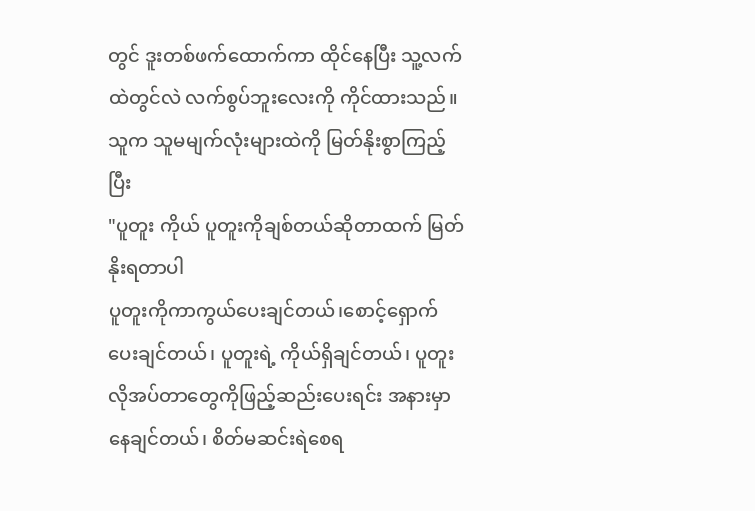တွင် ဒူးတစ်ဖက်ထောက်ကာ ထိုင်နေပြီး သူ့လက်ထဲတွင်လဲ လက်စွပ်ဘူးလေးကို ကိုင်ထားသည်။
သူက သူမမျက်လုံးများထဲကို မြတ်နိုးစွာကြည့်ပြီး
"ပူတူး ကိုယ် ပူတူးကိုချစ်တယ်ဆိုတာထက် မြတ်နိုးရတာပါ
ပူတူးကိုကာကွယ်ပေးချင်တယ်၊စောင့်ရှောက်ပေးချင်တယ်၊ ပူတူးရဲ့ ကိုယ်ရှိချင်တယ်၊ ပူတူးလိုအပ်တာတွေကိုဖြည့်ဆည်းပေးရင်း အနားမှာနေချင်တယ်၊ စိတ်မဆင်းရဲစေရ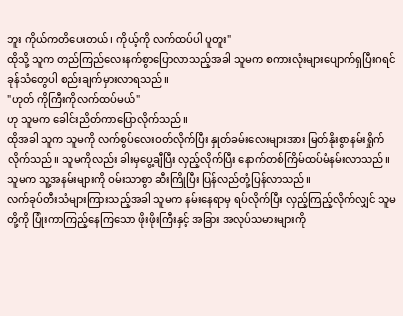ဘူး ကိုယ်ကတိပေးတယ်၊ ကိုယ့်ကို လက်ထပ်ပါ ပူတူး"
ထိုသို့ သူက တည်ကြည်လေးနက်စွာပြောလာသည့်အခါ သူမက စကားလုံးများပျောက်ရှပြီးဂရင်ခုန်သံတွေပါ စည်းချက်မှားလာရသည်။
"ဟုတ် ကိုကြီးကိုလက်ထပ်မယ်"
ဟု သူမက ခေါင်းညိတ်ကာပြောလိုက်သည်။
ထိုအခါ သူက သူမကို လက်စွပ်လေးဝတ်လိုက်ပြီး နှုတ်ခမ်းလေးများအား မြတ်နိုးစွာနမ်းရှိုက်လိုက်သည်။ သူမကိုလည်း ခါးမှပွေ့ချီပြီး လှည့်လိုက်ပြီး နောက်တစ်ကြိမ်ထပ်မံနမ်းလာသည်။
သူမက သူ့အနမ်းများကို ဝမ်းသာစွာ ဆီးကြိုပြီး ပြန်လည်တုံ့ပြန်လာသည်။
လက်ခုပ်တီးသံများကြားသည့်အခါ သူမက နမ်းနေရာမှ ရပ်လိုက်ပြီး လှည့်ကြည့်လိုက်လျှင် သူမတို့ကို ပြုံးကာကြည့်နေကြသော ဖိုးဖိုးကြီးနှင့် အခြား အလုပ်သမားများကို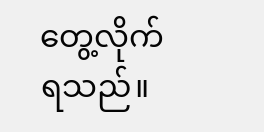တွေ့လိုက်ရသည်။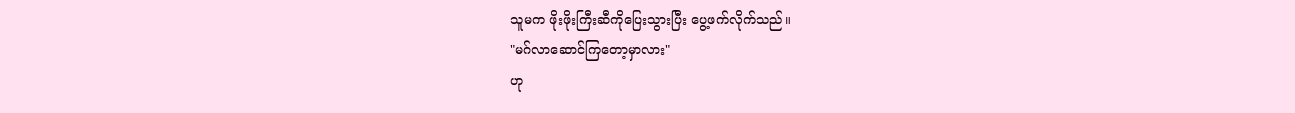သူမက ဖိုးဖိုးကြီးဆီကိုပြေးသွားပြီး ပွေ့ဖက်လိုက်သည်။
"မဂ်လာဆောင်ကြတော့မှာလား"
ဟု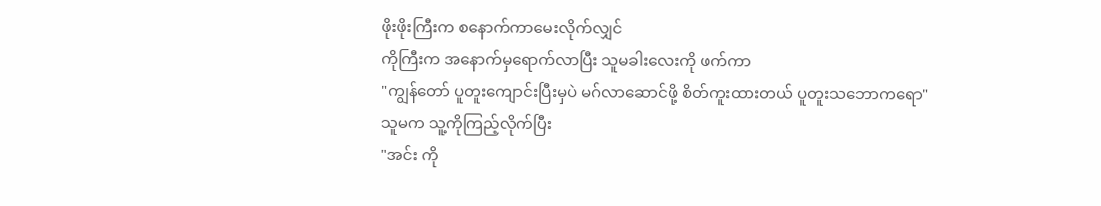ဖိုးဖိုးကြီးက စနောက်ကာမေးလိုက်လျှင်
ကိုကြီးက အနောက်မှရောက်လာပြီး သူမခါးလေးကို ဖက်ကာ
"ကျွန်တော် ပူတူးကျောင်းပြီးမှပဲ မဂ်လာဆောင်ဖို့ စိတ်ကူးထားတယ် ပူတူးသဘောကရော"
သူမက သူ့ကိုကြည့်လိုက်ပြီး
"အင်း ကို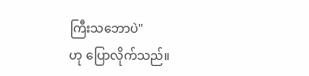ကြီးသဘောပဲ"
ဟု ပြောလိုက်သည်။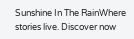Sunshine In The RainWhere stories live. Discover now